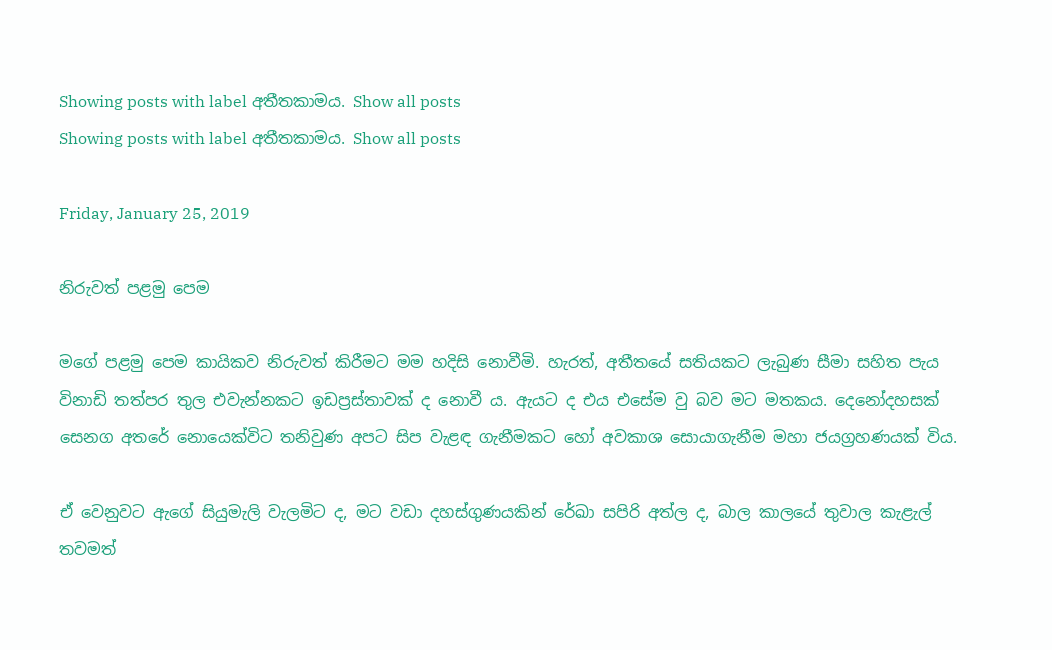Showing posts with label අතීතකාමය. Show all posts
Showing posts with label අතීතකාමය. Show all posts

Friday, January 25, 2019

නිරුවත් පළමු පෙම

මගේ පළමු පෙම කායිකව නිරුවත් කිරීමට මම හදිසි නොවීමි. හැරත්, අතීතයේ සතියකට ලැබුණ සීමා සහිත පැය විනාඩි තත්පර තුල එවැන්නකට ඉඩප්‍රස්තාවක් ද නොවී ය. ඇයට ද එය එසේම වු බව මට මතකය. දෙනෝදහසක් සෙනග අතරේ නොයෙක්විට තනිවුණ අපට සිප වැළඳ ගැනීමකට හෝ අවකාශ සොයාගැනීම මහා ජයග්‍රහණයක් විය.

ඒ වෙනුවට ඇගේ සියුමැලි වැලමිට ද, මට වඩා දහස්ගුණයකින් රේඛා සපිරි අත්ල ද, බාල කාලයේ තුවාල කැළැල් තවමත්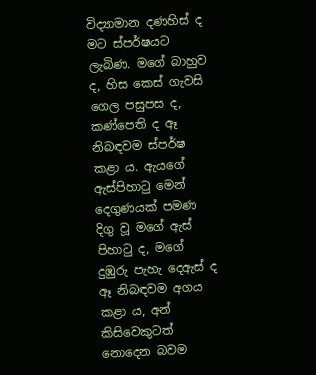විද්‍යාමාන දණහිස් ද මට ස්පර්ෂයට ලැබිණ. මගේ බාහුව ද, හිස කෙස් ගැවසි ගෙල පසුපස ද, කණ්පෙති ද ඈ නිබඳවම ස්පර්ෂ කළා ය. ඇයගේ ඇස්පිහාටු මෙන් දෙගුණයක් පමණ දිගු වූ මගේ ඇස් පිහාටු ද, මගේ දුඹුරු පැහැ දෙඇස් ද ඈ නිබඳවම අගය කළා ය, අන් කිසිවෙකුටත් නොදෙන බවම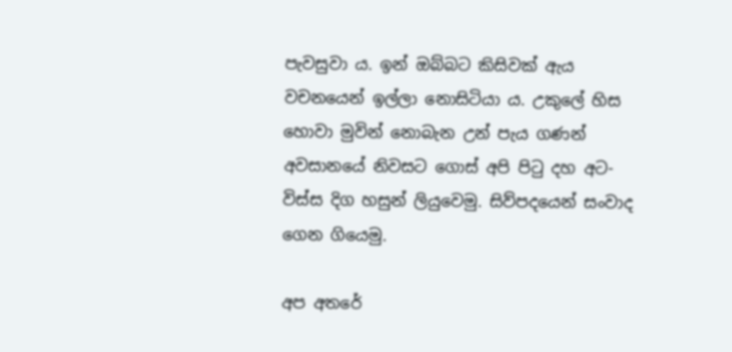පැවසුවා ය. ඉන් ඔබ්බට කිසිවක් ඇය වචනයෙන් ඉල්ලා නොසිටියා ය. උකුලේ හිස හොවා මුවින් නොබැන උන් පැය ගණන් අවසානයේ නිවසට ගොස් අපි පිටු දහ අට- විස්ස දිග හසුන් ලියුවෙමු. සිව්පදයෙන් සංවාද ගෙන ගියෙමු.

අප අතරේ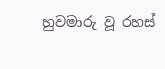හුවමාරු වූ රහස්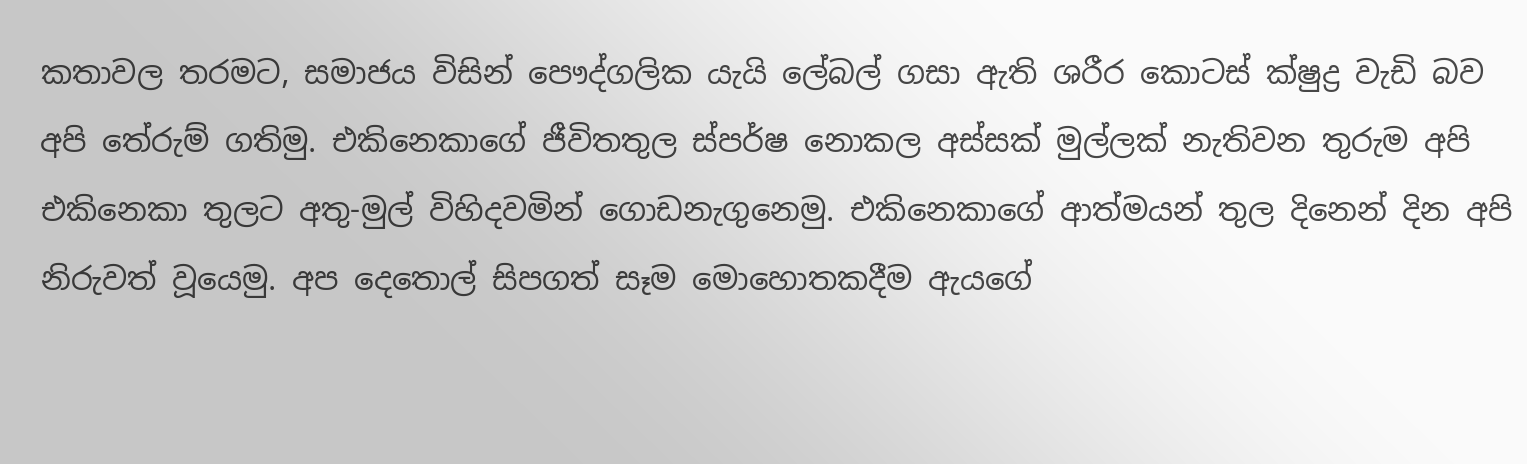කතාවල තරමට, සමාජය විසින් පෞද්ගලික යැයි ලේබල් ගසා ඇති ශරීර කොටස් ක්ෂුද්‍ර වැඩි බව අපි තේරුම් ගතිමු. එකිනෙකාගේ ජීවිතතුල ස්පර්ෂ නොකල අස්සක් මුල්ලක් නැතිවන තුරුම අපි එකිනෙකා තුලට අතු-මුල් විහිදවමින් ගොඩනැගුනෙමු. එකිනෙකාගේ ආත්මයන් තුල දිනෙන් දින අපි නිරුවත් වූයෙමු. අප දෙතොල් සිපගත් සෑම මොහොතකදීම ඇයගේ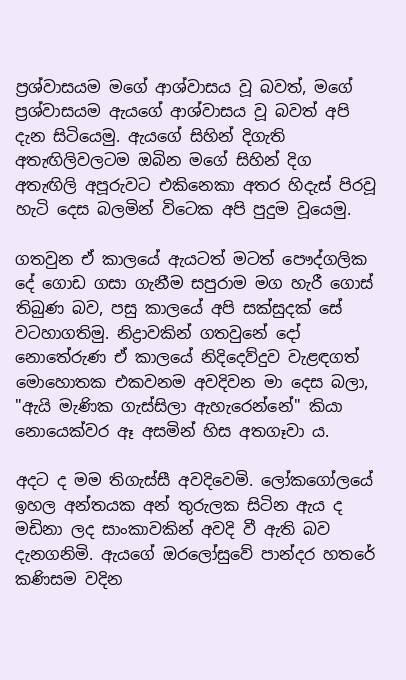ප්‍රශ්වාසයම මගේ ආශ්වාසය වූ බවත්, මගේ ප්‍රශ්වාසයම ඇයගේ ආශ්වාසය වූ බවත් අපි දැන සිටියෙමු. ඇයගේ සිහින් දිගැති අතැඟිලිවලටම ඔබින මගේ සිහින් දිග අතැඟිලි අපූරුවට එකිනෙකා අතර හිදැස් පිරවූ හැටි දෙස බලමින් විටෙක අපි පුදුම වූයෙමු.

ගතවුන ඒ කාලයේ ඇයටත් මටත් පෞද්ගලික දේ ගොඩ ගසා ගැනීම සපුරාම මග හැරී ගොස් තිබුණ බව, පසු කාලයේ අපි සක්සුදක් සේ වටහාගතිමු. නිද්‍රාවකින් ගතවුනේ දෝ නොතේරුණ ඒ කාලයේ නිදිදෙව්දුව වැළඳගත් මොහොතක එකවනම අවදිවන මා දෙස බලා, "ඇයි මැණික ගැස්සිලා ඇහැරෙන්නේ" කියා නොයෙක්වර ඈ අසමින් හිස අතගෑවා ය.

අදට ද මම තිගැස්සී අවදිවෙමි. ලෝකගෝලයේ ඉහල අන්තයක අන් තුරුලක සිටින ඇය ද මඩිනා ලද සාංකාවකින් අවදි වී ඇති බව දැනගනිමි. ඇයගේ ඔරලෝසුවේ පාන්දර හතරේ කණිසම වදින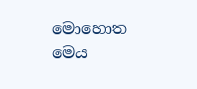මොහොත මෙය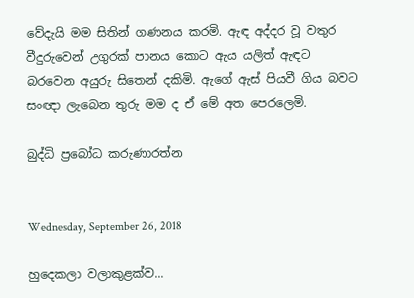වේදැයි මම සිතින් ගණනය කරමි. ඇඳ අද්දර වූ වතුර වීදුරුවෙන් උගුරක් පානය කොට ඇය යලිත් ඇඳට බරවෙන අයුරු සිතෙන් දකිමි. ඇගේ ඇස් පියවී ගිය බවට සංඥා ලැබෙන තුරු මම ද ඒ මේ අත පෙරලෙමි.

බුද්ධි ප්‍රබෝධ කරුණාරත්න


Wednesday, September 26, 2018

හුදෙකලා වලාකුළක්ව...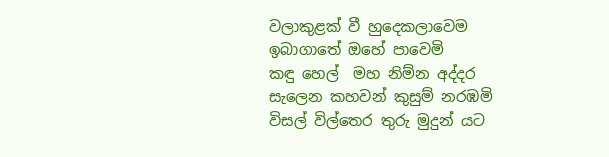වලාකුළක් වී හුදෙකලාවෙම
ඉබාගාතේ ඔහේ පාවෙමි
කඳු හෙල්  මහ නිම්න අද්දර
සැලෙන කහවන් කුසුම් නරඹමි
විසල් විල්තෙර තුරු මුදුන් යට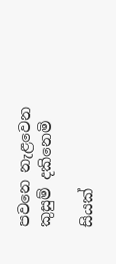පවනෙ නැළවෙන කුසුම් දකිනෙමි

සියක්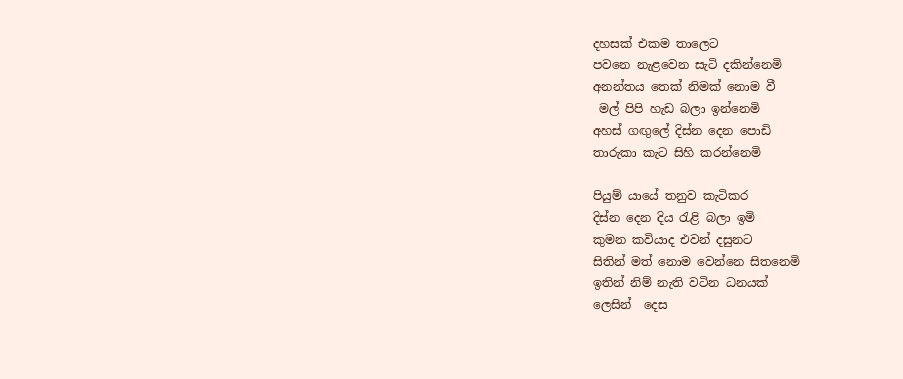දහසක් එකම තාලෙට
පවනෙ නැළවෙන සැටි දකින්නෙමි
අනන්තය තෙක් නිමක් නොම වී
 මල් පිපි හැඩ බලා ඉන්නෙමි
අහස් ගඟුලේ දිස්න දෙන පොඩි
තාරුකා කැට සිහි කරන්නෙමි

පියුම් යායේ තනුව කැටිකර
දිස්න දෙන දිය රැළි බලා ඉමි
කුමන කවියාද එවන් දසුනට
සිතින් මත් නොම වෙන්නෙ සිතනෙමි
ඉතින් නිම් නැති වටින ධනයක්
ලෙසින්  දෙස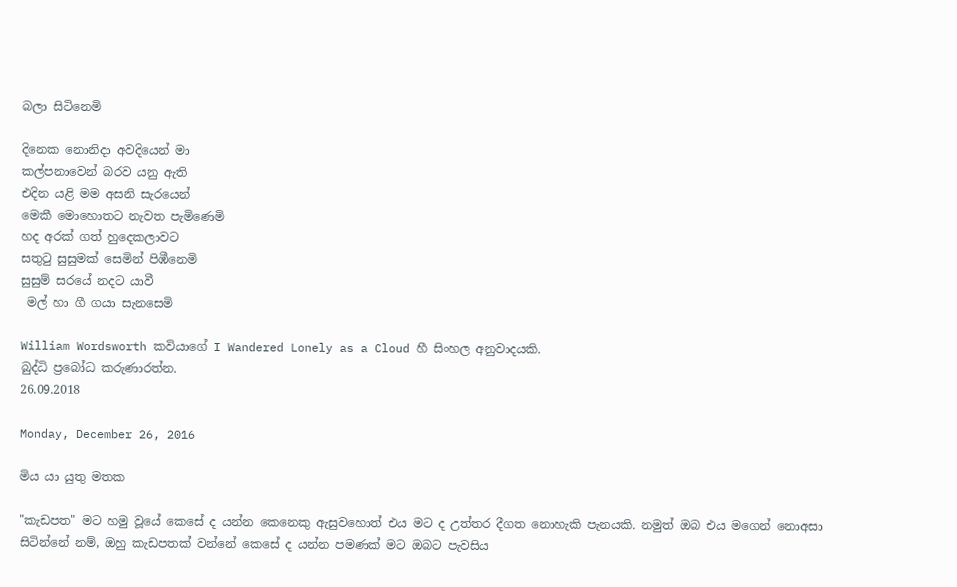බලා සිටිනෙමි

දිනෙක නොනිදා අවදියෙන් මා
කල්පනාවෙන් බරව යනු ඇති
එදින යළි මම අසනි සැරයෙන්
මෙකී මොහොතට නැවත පැමිණෙමි
හද අරක් ගත් හුදෙකලාවට
සතුටු සුසුමක් සෙමින් පිඹීනෙමි
සුසුම් සරයේ නදට යාවී
 මල් හා ගී ගයා සැනසෙමි

William Wordsworth කවියාගේ I Wandered Lonely as a Cloud හී සිංහල අනුවාදයකි.
බුද්ධි ප්‍රබෝධ කරුණාරත්න.
26.09.2018

Monday, December 26, 2016

මිය යා යුතු මතක

"කැඩපත" මට හමු වූයේ කෙසේ ද යන්න කෙනෙකු ඇසුවහොත් එය මට ද උත්තර දීගත නොහැකි පැනයකි. නමුත් ඔබ එය මගෙන් නොඅසා සිටින්නේ නම්, ඔහු කැඩපතක් වන්නේ කෙසේ ද යන්න පමණක් මට ඔබට පැවසිය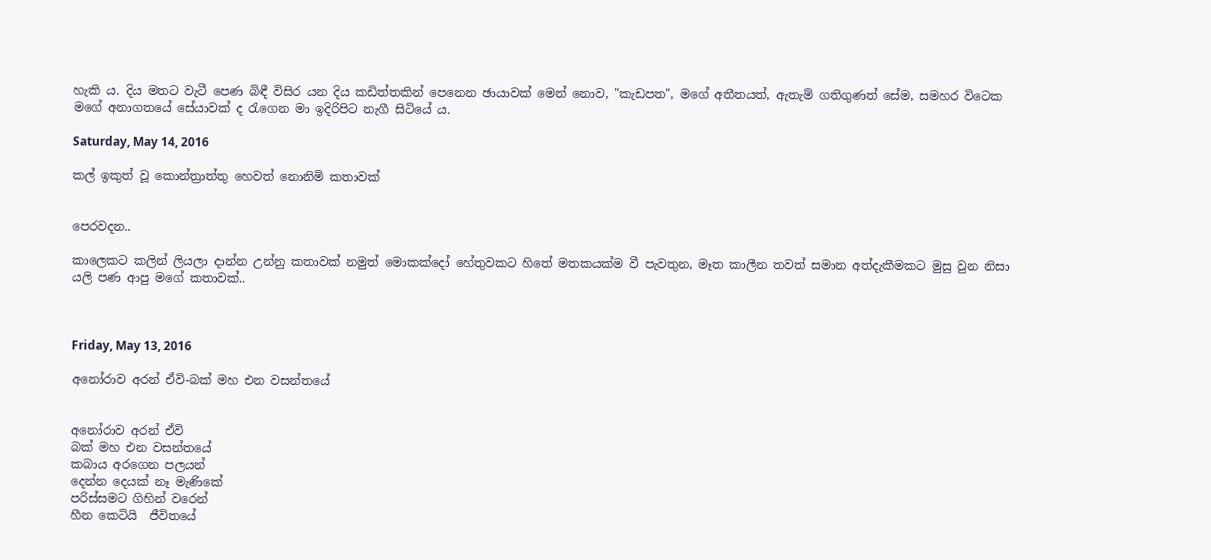හැකි ය. දිය මතට වැටී පෙණ බිඳී විසිර යන දිය කඩිත්තකින් පෙනෙන ඡායාවක් මෙන් නොව, "කැඩපත", මගේ අතීතයත්, ඇතැම් ගතිගුණත් සේම, සමහර විටෙක මගේ අනාගතයේ සේයාවක් ද රැගෙන මා ඉදිරිපිට නැගී සිටියේ ය.

Saturday, May 14, 2016

කල් ඉකුත් වූ කොන්ත්‍රාත්තු හෙවත් නොනිමි කතාවක්


පෙරවදන..

කාලෙකට කලින් ලියලා දාන්න උන්නු කතාවක් නමුත් මොකක්දෝ හේතුවකට හිතේ මතකයක්ම වී පැවතුන, මෑත කාලීන තවත් සමාන අත්දැකීමකට මුසු වුන නිසා යලි පණ ආපු මගේ කතාවක්..



Friday, May 13, 2016

අනෝරාව අරන් ඒවි-බක් මහ එන වසන්තයේ


අනෝරාව අරන් ඒවි
බක් මහ එන වසන්තයේ
කබාය අරගෙන පලයන්
දෙන්න දෙයක් නෑ මැණිකේ
පරිස්සමට ගිහින් වරෙන්
හීන කෙටියි  ජීවිතයේ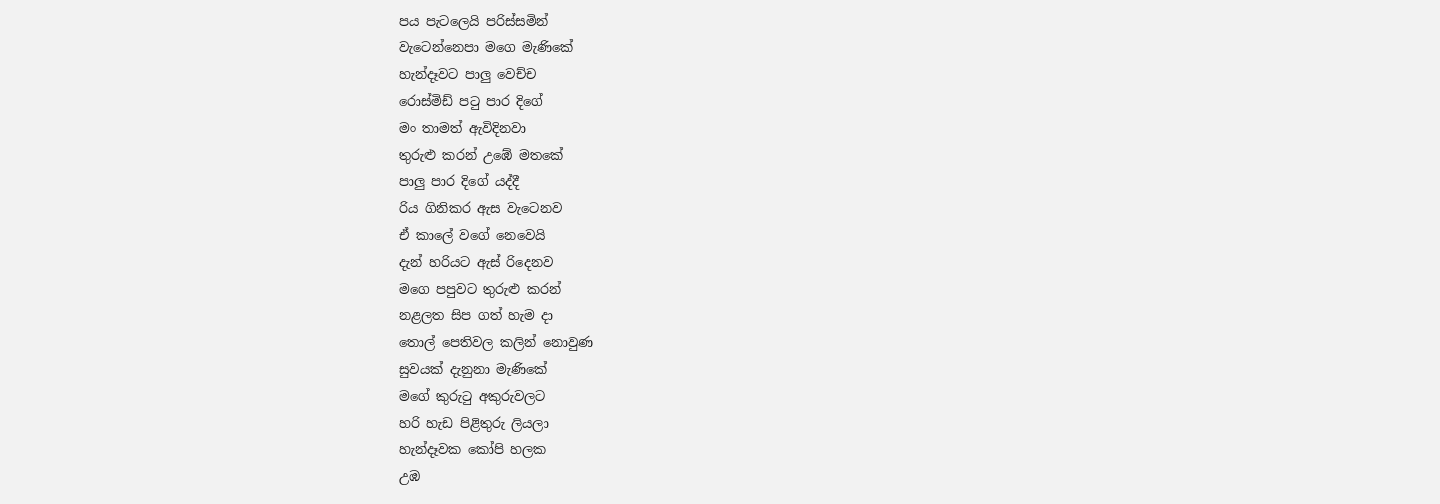පය පැටලෙයි පරිස්සමින්
වැටෙන්නෙපා මගෙ මැණිකේ
හැන්දෑවට පාලු වෙච්ච
රොස්මිඩ් පටු පාර දිගේ
මං තාමත් ඇවිදිනවා
තුරුළු කරන් උඹේ මතකේ
පාලු පාර දිගේ යද්දී
රිය ගිනිකර ඇස වැටෙනව
ඒ කාලේ වගේ නෙවෙයි
දැන් හරියට ඇස් රිදෙනව
මගෙ පපුවට තුරුළු කරන්
නළලත සිප ගත් හැම දා
තොල් පෙතිවල කලින් නොවුණ
සුවයක් දැනුනා මැණිකේ
මගේ කුරුටු අකුරුවලට
හරි හැඩ පිළිතුරු ලියලා
හැන්දෑවක කෝපි හලක
උඹ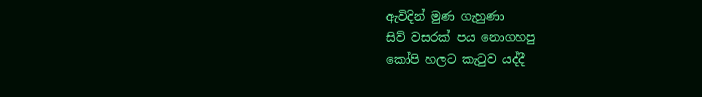ඇවිදින් මුණ ගැහුණා
සිව් වසරක් පය නොගහපු
කෝපි හලට කැටුව යද්දී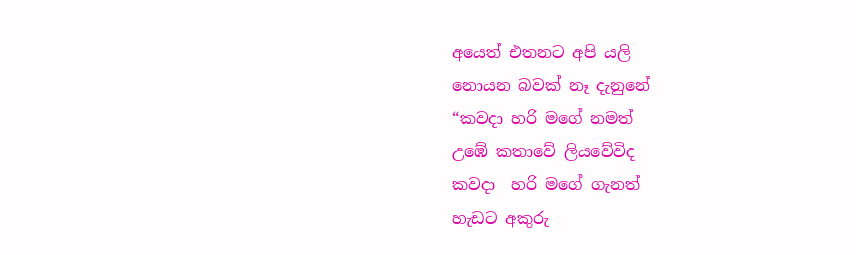අයෙත් එතනට අපි යලි
නොයන බවක් නෑ දැනුනේ
“කවදා හරි මගේ නමත්
උඹේ කතාවේ ලියවේවිද
කවදා  හරි මගේ ගැනත්
හැඩට අකුරු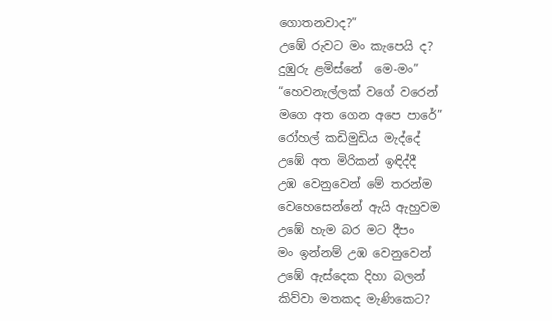ගොතනවාද?”
උඹේ රුවට මං කැපෙයි ද?
දුඹුරු ළමිස්නේ  මෙ-මං”
“හෙවනැල්ලක් වගේ වරෙන්
මගෙ අත ගෙන අපෙ පාරේ”
රෝහල් කඩිමුඩිය මැද්දේ
උඹේ අත මිරිකන් ඉඳිද්දී
උඹ වෙනුවෙන් මේ තරන්ම
වෙහෙසෙන්නේ ඇයි ඇහුවම
උඹේ හැම බර මට දීපං
මං ඉන්නම් උඹ වෙනුවෙන්
උඹේ ඇස්දෙක දිහා බලන්
කිව්වා මතකද මැණිකෙට?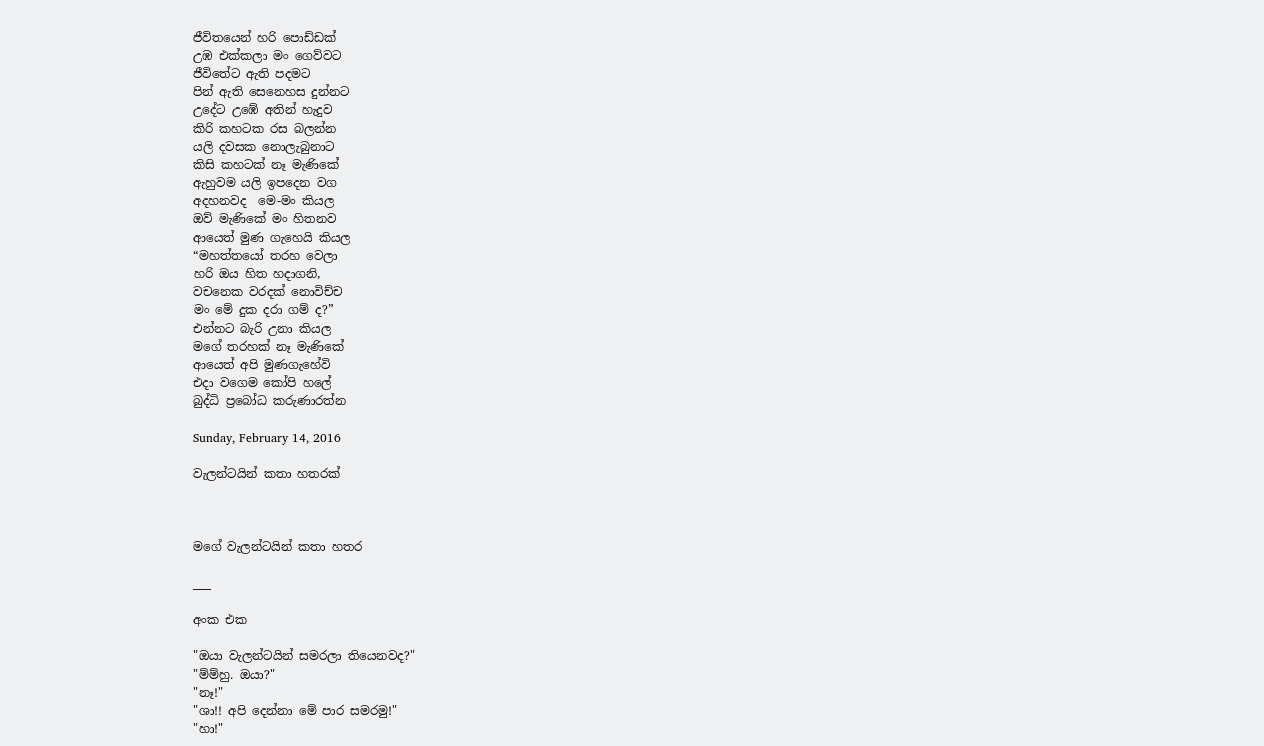ජීවිතයෙන් හරි පොඩ්ඩක්
උඹ එක්කලා මං ගෙව්වට
ජීවිතේට ඇති පදමට
පින් ඇති සෙනෙහස දුන්නට
උදේට උඹේ අතින් හැදුව
කිරි කහටක රස බලන්න
යලි දවසක නොලැබුනාට
කිසි කහටක් නෑ මැණිකේ
ඇහුවම යලි ඉපදෙන වග
අදහනවද  මෙ-මං කියල
ඔව් මැණිකේ මං හිතනව
ආයෙත් මුණ ගැහෙයි කියල
“මහත්තයෝ තරහ වෙලා
හරි ඔය හිත හදාගනි,
වචනෙක වරදක් නොවිච්ච
මං මේ දුක දරා ගම් ද?”
එන්නට බැරි උනා කියල
මගේ තරහක් නෑ මැණිකේ
ආයෙත් අපි මුණගැහේවි
එදා වගෙම කෝපි හලේ
බුද්ධි ප්‍රබෝධ කරුණාරත්න

Sunday, February 14, 2016

වැලන්ටයින් කතා හතරක්



මගේ වැලන්ටයින් කතා හතර

___

අංක එක

"ඔයා වැලන්ටයින් සමරලා තියෙනවද?"
"ම්ම්හු. ඔයා?"
"නෑ!"
"ශා!! අපි දෙන්නා මේ පාර සමරමු!"
"හා!"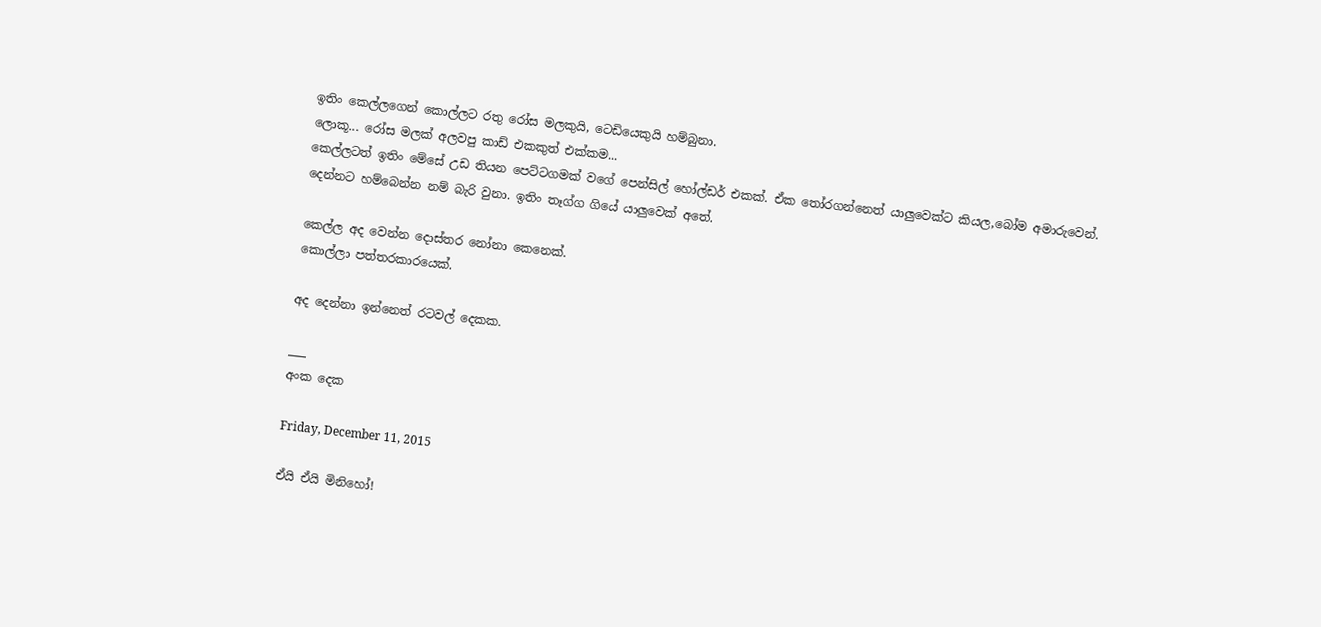ඉතිං කෙල්ලගෙන් කොල්ලට රතු රෝස මලකුයි, ටෙඩියෙකුයි හම්බුනා.
ලොකූ... රෝස මලක් අලවපු කාඩ් එකකුත් එක්කම...
කෙල්ලටත් ඉතිං මේසේ උඩ තියන පෙට්ටගමක් වගේ පෙන්සිල් හෝල්ඩර් එකක්. ඒක තෝරගන්නෙත් යාලුවෙක්ට කියල,බෝම අමාරුවෙන්.
දෙන්නට හම්බෙන්න නම් බැරි වුනා. ඉතිං තෑග්ග ගියේ යාලුවෙක් අතේ.

කෙල්ල අද වෙන්න දොස්තර නෝනා කෙනෙක්.
කොල්ලා පත්තරකාරයෙක්.

අද දෙන්නා ඉන්නෙත් රටවල් දෙකක.

___
අංක දෙක

Friday, December 11, 2015

ඒයි ඒයි මිනිහෝ!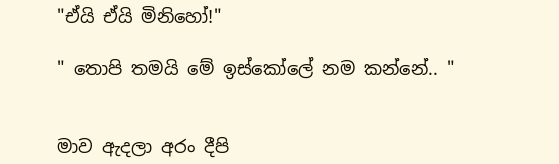"ඒයි ඒයි මිනිහෝ!"

" තොපි තමයි මේ ඉස්කෝලේ නම කන්නේ.. "


මාව ඇදලා අරං දීපි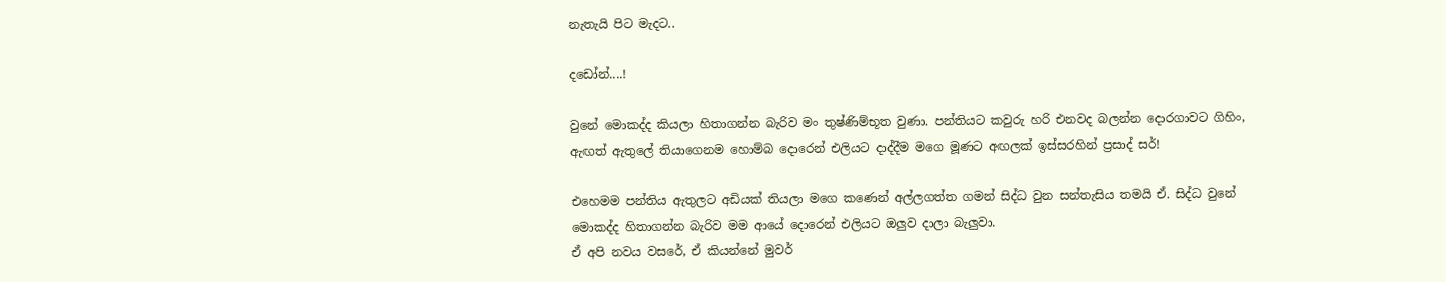නැතැයි පිට මැදට..

දඩෝන්....!

වුනේ මොකද්ද කියලා හිතාගන්න බැරිව මං තුෂ්ණිම්භූත වුණා. පන්තියට කවුරු හරි එනවද බලන්න දොරගාවට ගිහිං, ඇඟත් ඇතුලේ තියාගෙනම හොම්බ දොරෙන් එලියට දාද්දීම මගෙ මූණට අඟලක් ඉස්සරහින් ප්‍රසාද් සර්!

එහෙමම පන්තිය ඇතුලට අඩියක් තියලා මගෙ කණෙන් අල්ලගත්ත ගමන් සිද්ධ වුන සන්තැසිය තමයි ඒ. සිද්ධ වුනේ මොකද්ද හිතාගන්න බැරිව මම ආයේ දොරෙන් එලියට ඔලුව දාලා බැලුවා.
ඒ අපි නවය වසරේ, ඒ කියන්නේ මුවර්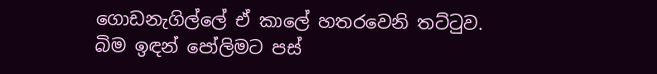ගොඩනැගිල්ලේ ඒ කාලේ හතරවෙනි තට්ටුව.
බිම ඉඳන් පෝලිමට පස්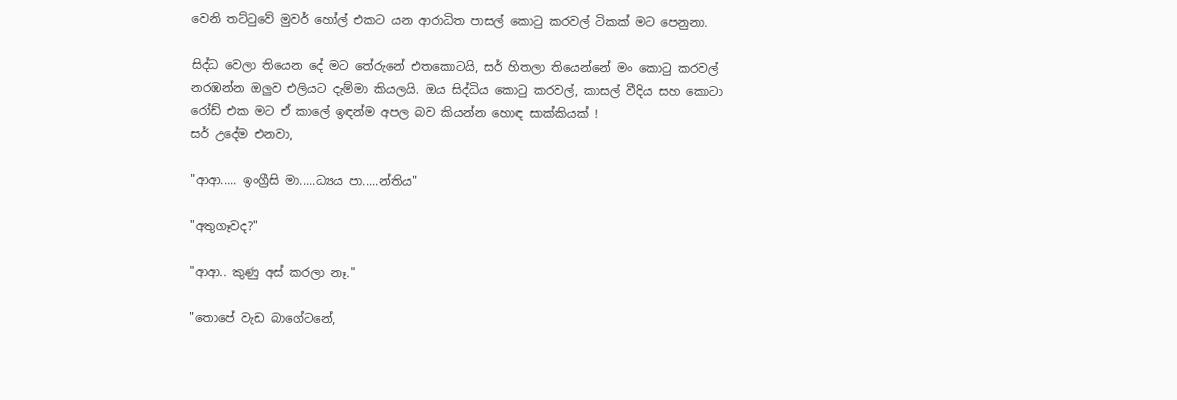වෙනි තට්ටුවේ මුවර් හෝල් එකට යන ආරාධිත පාසල් කොටු කරවල් ටිකක් මට පෙනුනා.

සිද්ධ වෙලා තියෙන දේ මට තේරුනේ එතකොටයි, සර් හිතලා තියෙන්නේ මං කොටු කරවල් නරඹන්න ඔලුව එලියට දැම්මා කියලයි. ඔය සිද්ධිය කොටු කරවල්, කාසල් වීදිය සහ කොටා රෝඩ් එක මට ඒ කාලේ ඉඳන්ම අපල බව කියන්න හොඳ සාක්කියක් !
සර් උදේම එනවා,

"ආආ..... ඉංග්‍රීසි මා.....ධ්‍යය පා.....න්තිය"

"අතුගෑවද?"

"ආආ.. කුණු අස් කරලා නෑ."

"තොපේ වැඩ බාගේටනේ,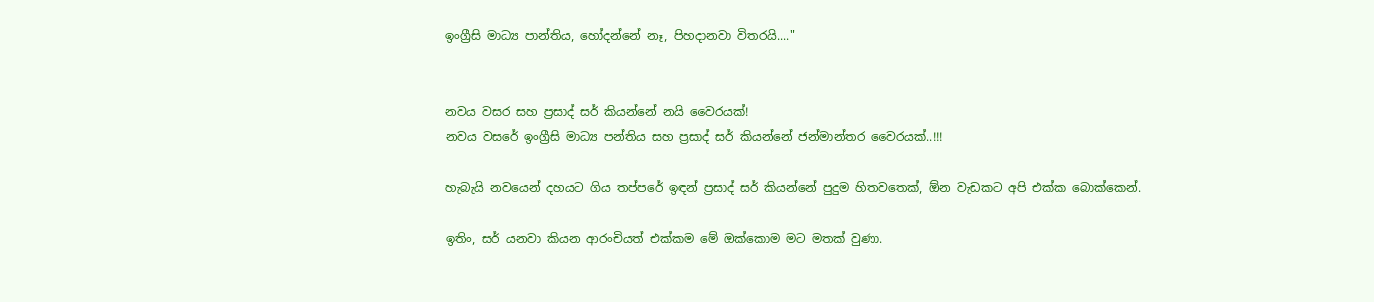ඉංග්‍රීසි මාධ්‍ය පාන්තිය, හෝදන්නේ නෑ, පිහදානවා විතරයි...."


නවය වසර සහ ප්‍රසාද් සර් කියන්නේ නයි වෛරයක්!
නවය වසරේ ඉංග්‍රීසි මාධ්‍ය පන්තිය සහ ප්‍රසාද් සර් කියන්නේ ජන්මාන්තර වෛරයක්..!!!

හැබැයි නවයෙන් දහයට ගිය තප්පරේ ඉඳන් ප්‍රසාද් සර් කියන්නේ පුදුම හිතවතෙක්, ඕන වැඩකට අපි එක්ක බොක්කෙන්.

ඉතිං, සර් යනවා කියන ආරංචියත් එක්කම මේ ඔක්කොම මට මතක් වුණා.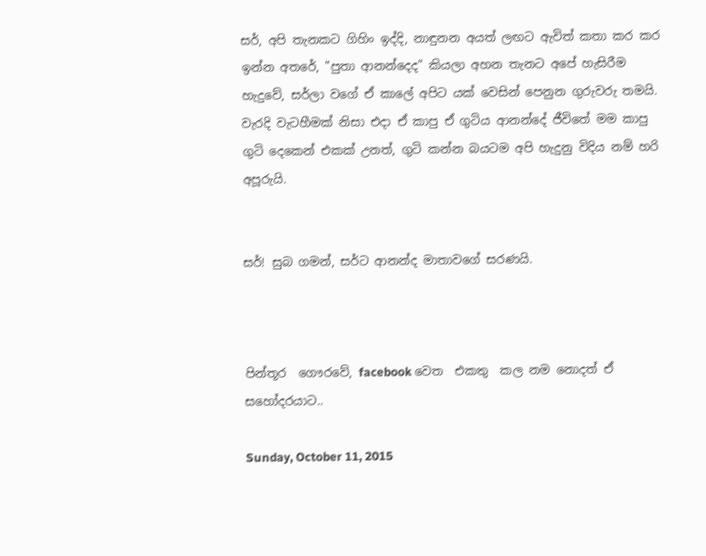සර්, අපි තැනකට ගිහිං ඉද්දි, නාඳුනන අයත් ලඟට ඇවිත් කතා කර කර ඉන්න අතරේ, "පුතා ආනන්දෙද" කියලා අහන තැනට අපේ හැසිරීම හැදුවේ, සර්ලා වගේ ඒ කාලේ අපිට යක් වෙසින් පෙනුන ගුරුවරු තමයි.
වැරදි වැටහීමක් නිසා එදා ඒ කාපු ඒ ගුටිය ආනන්දේ ජීවිතේ මම කාපු ගුටි දෙකෙන් එකක් උනත්, ගුටි කන්න බයටම අපි හැදුනු විදිය නම් හරි අපූරුයි.


සර්! සුබ ගමන්, සර්ට ආනන්ද මාතාවගේ සරණයි.



පින්තූර  ගෞරවේ, facebook වෙත  එකතු  කල නම නොදත් ඒ සහෝදරයාට..

Sunday, October 11, 2015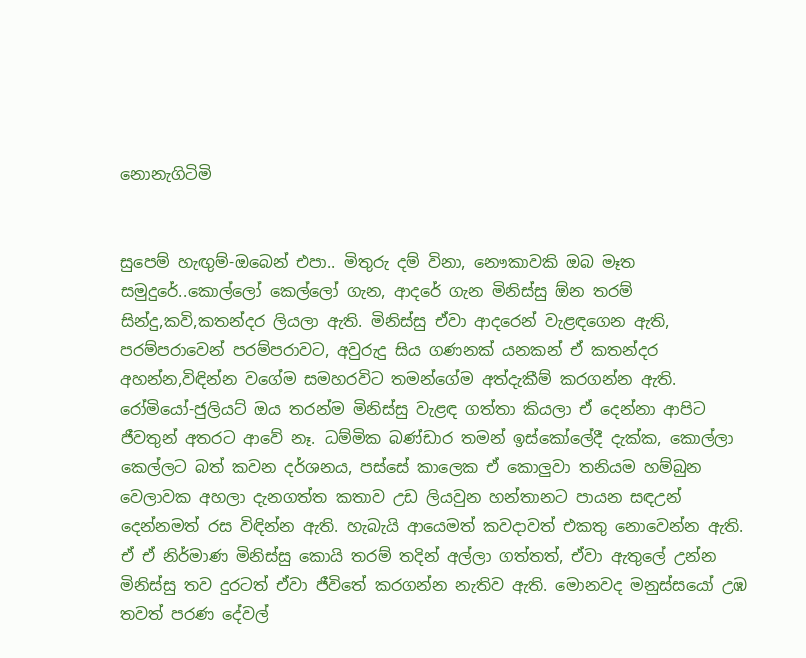නොනැගිටිමි


සුපෙම් හැඟුම්-ඔබෙන් එපා.. මිතුරු දම් විනා, නෞකාවකි ඔබ මෑත සමුදුරේ..කොල්ලෝ කෙල්ලෝ ගැන, ආදරේ ගැන මිනිස්සු ඕන තරම් සින්දු,කවි,කතන්දර ලියලා ඇති. මිනිස්සු ඒවා ආදරෙන් වැළඳගෙන ඇති, පරම්පරාවෙන් පරම්පරාවට, අවුරුදු සිය ගණනක් යනකන් ඒ කතන්දර අහන්න,විඳින්න වගේම සමහරවිට තමන්ගේම අත්දැකීම් කරගන්න ඇති.
රෝමියෝ-ජුලියට් ඔය තරන්ම මිනිස්සු වැළඳ ගත්තා කියලා ඒ දෙන්නා ආපිට ජීවතුන් අතරට ආවේ නෑ. ධම්මික බණ්ඩාර තමන් ඉස්කෝලේදී දැක්ක, කොල්ලා කෙල්ලට බත් කවන දර්ශනය, පස්සේ කාලෙක ඒ කොලුවා තනියම හම්බුන වෙලාවක අහලා දැනගත්ත කතාව උඩ ලියවුන හන්තානට පායන සඳඋන් දෙන්නමත් රස විඳින්න ඇති. හැබැයි ආයෙමත් කවදාවත් එකතු නොවෙන්න ඇති.
ඒ ඒ නිර්මාණ මිනිස්සු කොයි තරම් තදින් අල්ලා ගත්තත්, ඒවා ඇතුලේ උන්න මිනිස්සු තව දුරටත් ඒවා ජීවිතේ කරගන්න නැතිව ඇති. මොනවද මනුස්සයෝ උඹ තවත් පරණ දේවල්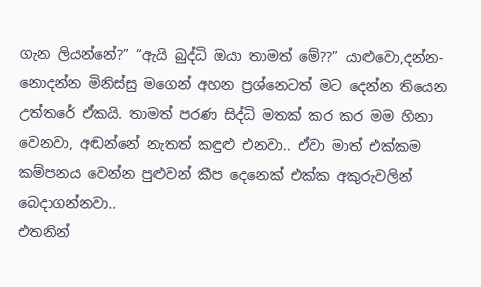ගැන ලියන්නේ?” “ඇයි බුද්ධි ඔයා තාමත් මේ??” යාළුවො,දන්න-නොදන්න මිනිස්සු මගෙන් අහන ප්‍රශ්නෙටත් මට දෙන්න තියෙන උත්තරේ ඒකයි. තාමත් පරණ සිද්ධි මතක් කර කර මම හිනා වෙනවා, අඬන්නේ නැතත් කඳුළු එනවා.. ඒවා මාත් එක්කම කම්පනය වෙන්න පුළුවන් කීප දෙනෙක් එක්ක අකුරුවලින් බෙදාගන්නවා..
එතනින්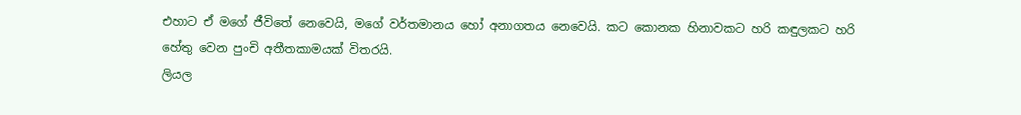එහාට ඒ මගේ ජීවිතේ නෙවෙයි, මගේ වර්තමානය හෝ අනාගතය නෙවෙයි. කට කොනක හිනාවකට හරි කඳුලකට හරි හේතු වෙන පුංචි අතීතකාමයක් විතරයි.
ලියල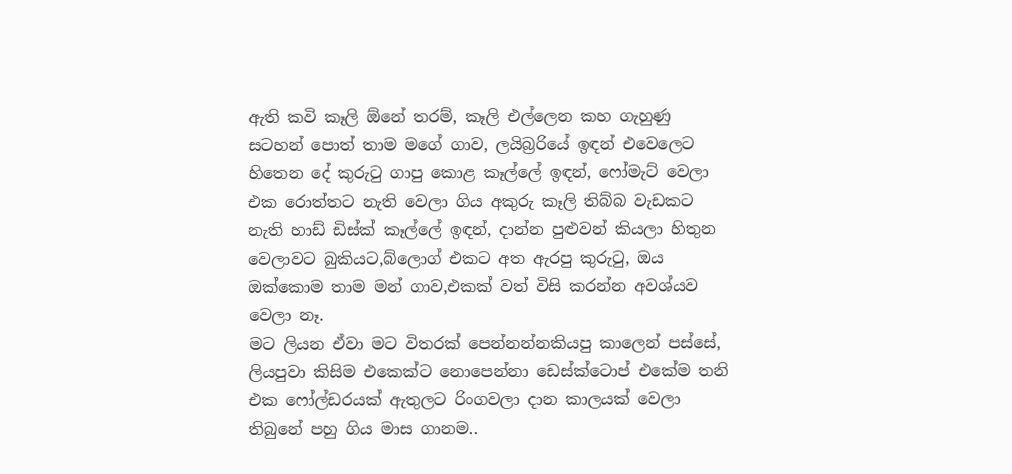ඇති කවි කෑලි ඕනේ තරම්, කෑලි එල්ලෙන කහ ගැහුණු සටහන් පොත් තාම මගේ ගාව, ලයිබ්‍රරියේ ඉඳන් එවෙලෙට හිතෙන දේ කුරුටු ගාපු කොළ කෑල්ලේ ඉඳන්, ෆෝමැට් වෙලා එක රොත්තට නැති වෙලා ගිය අකුරු කෑලි තිබ්බ වැඩකට නැති හාඩ් ඩිස්ක් කෑල්ලේ ඉඳන්, දාන්න පුළුවන් කියලා හිතුන වෙලාවට බුකියට,බ්ලොග් එකට අත ඇරපු කුරුටු, ඔය ඔක්කොම තාම මන් ගාව,එකක් වත් විසි කරන්න අවශ්යව වෙලා නෑ.
මට ලියන ඒවා මට විතරක් පෙන්නන්නකියපු කාලෙන් පස්සේ, ලියපුවා කිසිම එකෙක්ට නොපෙන්නා ඩෙස්ක්ටොප් එකේම තනි එක ෆෝල්ඩරයක් ඇතුලට රිංගවලා දාන කාලයක් වෙලා තිබුනේ පහු ගිය මාස ගානම..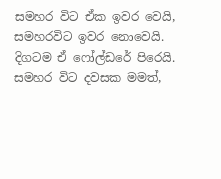සමහර විට ඒක ඉවර වෙයි, සමහරවිට ඉවර නොවෙයි. දිගටම ඒ ෆෝල්ඩරේ පිරෙයි.
සමහර විට දවසක මමත්,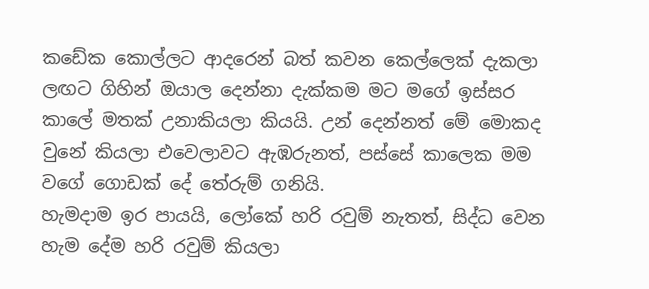කඩේක කොල්ලට ආදරෙන් බත් කවන කෙල්ලෙක් දැකලා ලඟට ගිහින් ඔයාල දෙන්නා දැක්කම මට මගේ ඉස්සර කාලේ මතක් උනාකියලා කියයි. උන් දෙන්නත් මේ මොකද වුනේ කියලා එවෙලාවට ඇඹරුනත්, පස්සේ කාලෙක මම වගේ ගොඩක් දේ තේරුම් ගනියි.
හැමදාම ඉර පායයි, ලෝකේ හරි රවුම් නැතත්, සිද්ධ වෙන හැම දේම හරි රවුම් කියලා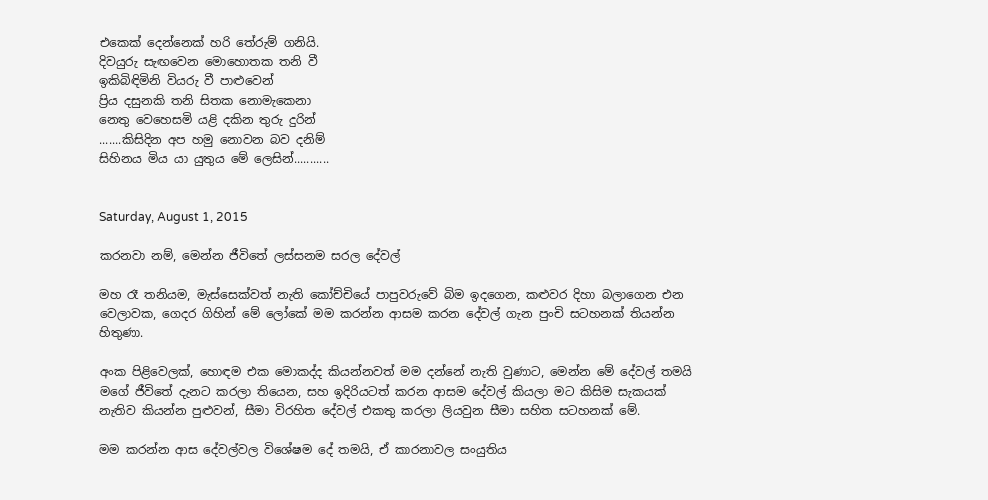එකෙක් දෙන්නෙක් හරි තේරුම් ගනියි.
දිවයුරු සැඟවෙන මොහොතක තනි වී
ඉකිබිඳිමිනි වියරු වී පාළුවෙන්
ප්‍රිය දසුනකි තනි සිතක නොමැකෙනා
නෙතු වෙහෙසමි යළි දකින තුරු දුරින්
.......කිසිදින අප හමු නොවන බව දනිම්
සිහිනය මිය යා යුතුය මේ ලෙසින්...........


Saturday, August 1, 2015

කරනවා නම්, මෙන්න ජීවිතේ ලස්සනම සරල දේවල්

මහ රෑ තනියම, මැස්සෙක්වත් නැති කෝච්චියේ පාපුවරුවේ බිම ඉදගෙන, කළුවර දිහා බලාගෙන එන වෙලාවක, ගෙදර ගිහින් මේ ලෝකේ මම කරන්න ආසම කරන දේවල් ගැන පුංචි සටහනක් තියන්න හිතුණා.

අංක පිළිවෙලක්, හොඳම එක මොකද්ද කියන්නවත් මම දන්නේ නැති වුණාට, මෙන්න මේ දේවල් තමයි මගේ ජීවිතේ දැනට කරලා තියෙන, සහ ඉදිරියටත් කරන ආසම දේවල් කියලා මට කිසිම සැකයක් නැතිව කියන්න පුළුවන්, සීමා විරහිත දේවල් එකතු කරලා ලියවුන සීමා සහිත සටහනක් මේ.

මම කරන්න ආස දේවල්වල විශේෂම දේ තමයි, ඒ කාරනාවල සංයුතිය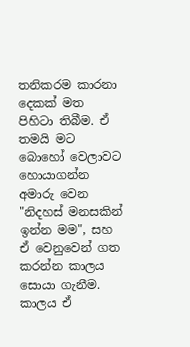තනිකරම කාරනා දෙකක් මත පිහිටා තිබීම. ඒ තමයි මට බොහෝ වෙලාවට හොයාගන්න අමාරු වෙන "නිදහස් මනසකින් ඉන්න මම", සහ ඒ වෙනුවෙන් ගත කරන්න කාලය සොයා ගැනීම. කාලය ඒ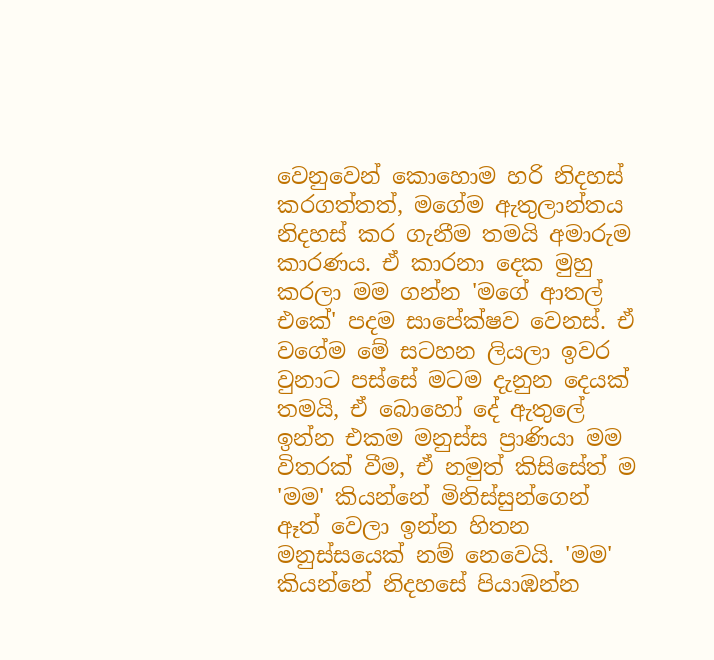වෙනුවෙන් කොහොම හරි නිදහස් කරගත්තත්, මගේම ඇතුලාන්තය නිදහස් කර ගැනීම තමයි අමාරුම කාරණය. ඒ කාරනා දෙක මුහු කරලා මම ගන්න 'මගේ ආතල් එකේ' පදම සාපේක්ෂව වෙනස්. ඒ වගේම මේ සටහන ලියලා ඉවර වුනාට පස්සේ මටම දැනුන දෙයක් තමයි, ඒ බොහෝ දේ ඇතුලේ ඉන්න එකම මනුස්ස ප්‍රාණියා මම විතරක් වීම, ඒ නමුත් කිසිසේත් ම 'මම' කියන්නේ මිනිස්සුන්ගෙන් ඈත් වෙලා ඉන්න හිතන මනුස්සයෙක් නම් නෙවෙයි. 'මම' කියන්නේ නිදහසේ පියාඹන්න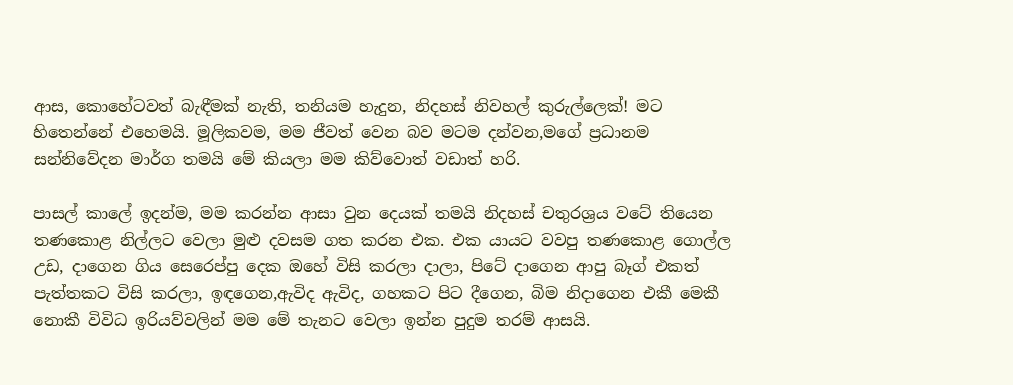ආස, කොහේටවත් බැඳීමක් නැති, තනියම හැදුන, නිදහස් නිවහල් කුරුල්ලෙක්! මට හිතෙන්නේ එහෙමයි. මූලිකවම, මම ජීවත් වෙන බව මටම දන්වන,මගේ ප්‍රධානම සන්නිවේදන මාර්ග තමයි මේ කියලා මම කිව්වොත් වඩාත් හරි.

පාසල් කාලේ ඉදන්ම, මම කරන්න ආසා වුන දෙයක් තමයි නිදහස් චතුරශ්‍රය වටේ තියෙන තණකොළ නිල්ලට වෙලා මුළු දවසම ගත කරන එක. එක යායට වවපු තණකොළ ගොල්ල උඩ, දාගෙන ගිය සෙරෙප්පු දෙක ඔහේ විසි කරලා දාලා, පිටේ දාගෙන ආපු බෑග් එකත් පැත්තකට විසි කරලා, ඉඳගෙන,ඇවිද ඇවිද, ගහකට පිට දීගෙන, බිම නිදාගෙන එකී මෙකී නොකී විවිධ ඉරියව්වලින් මම මේ තැනට වෙලා ඉන්න පුදුම තරම් ආසයි.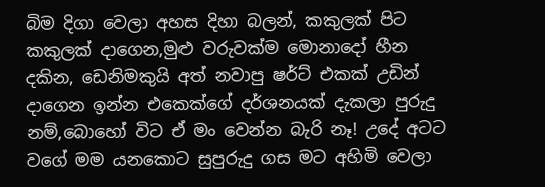බිම දිගා වෙලා අහස දිහා බලන්, කකුලක් පිට කකුලක් දාගෙන,මුළු වරුවක්ම මොනාදෝ හීන දකින, ඩෙනිමකුයි අත් නවාපු ෂර්ට් එකක් උඩින් දාගෙන ඉන්න එකෙක්ගේ දර්ශනයක් දැකලා පුරුදු නම්,බොහෝ විට ඒ මං වෙන්න බැරි නෑ! උදේ අටට වගේ මම යනකොට සුපුරුදු ගස මට අහිමි වෙලා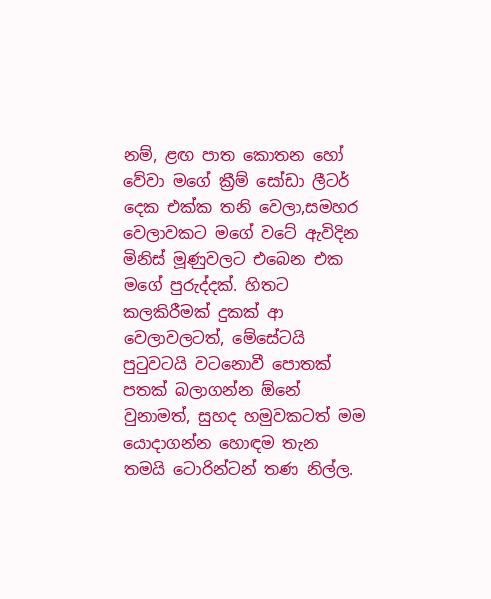නම්, ළඟ පාත කොතන හෝ වේවා මගේ ක්‍රීම් සෝඩා ලීටර් දෙක එක්ක තනි වෙලා,සමහර වෙලාවකට මගේ වටේ ඇවිදින මිනිස් මූණුවලට එබෙන එක මගේ පුරුද්දක්. හිතට කලකිරීමක් දුකක් ආ වෙලාවලටත්, මේසේටයි පුටුවටයි වටනොවී පොතක් පතක් බලාගන්න ඕනේ වුනාමත්, සුහද හමුවකටත් මම යොදාගන්න හොඳම තැන තමයි ටොරින්ටන් තණ නිල්ල.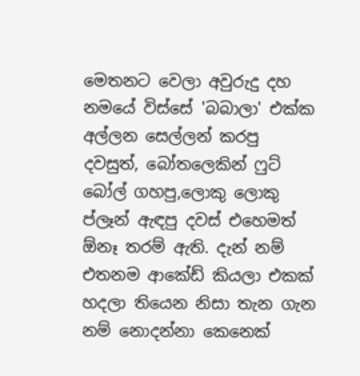මෙතනට වෙලා අවුරුදු දහ නමයේ විස්සේ 'බබාලා' එක්ක අල්ලන සෙල්ලන් කරපු දවසුත්, බෝතලෙකින් ෆුට් බෝල් ගහපු,ලොකු ලොකු ප්ලෑන් ඇඳපු දවස් එහෙමත් ඕනෑ තරම් ඇති. දැන් නම් එතනම ආකේඩ් කියලා එකක් හදලා තියෙන නිසා තැන ගැන නම් නොදන්නා කෙනෙක්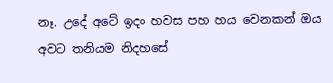නෑ. උදේ අටේ ඉදං හවස පහ හය වෙනකන් ඔය අවට තනියම නිදහසේ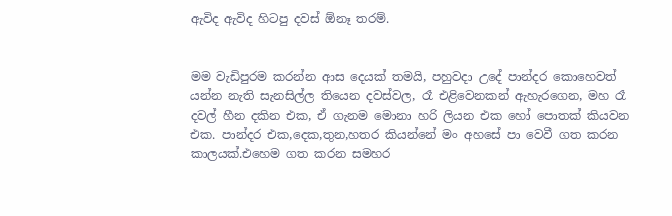ඇවිද ඇවිද හිටපු දවස් ඕනෑ තරම්.


මම වැඩිපුරම කරන්න ආස දෙයක් තමයි, පහුවදා උදේ පාන්දර කොහෙවත් යන්න නැති සැනසිල්ල තියෙන දවස්වල, රෑ එළිවෙනකන් ඇහැරගෙන, මහ රෑ දවල් හීන දකින එක, ඒ ගැනම මොනා හරි ලියන එක හෝ පොතක් කියවන එක. පාන්දර එක,දෙක,තුන,හතර කියන්නේ මං අහසේ පා වෙවී ගත කරන කාලයක්.එහෙම ගත කරන සමහර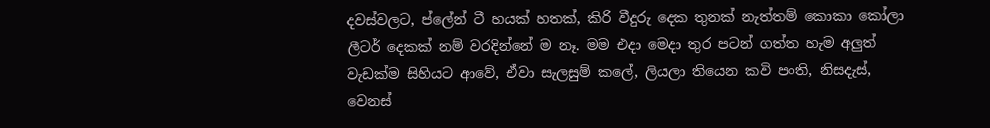දවස්වලට, ප්ලේන් ටී හයක් හතක්, කිරි වීදුරු දෙක තුනක් නැත්තම් කොකා කෝලා ලීටර් දෙකක් නම් වරදින්නේ ම නෑ. මම එදා මෙදා තුර පටන් ගත්ත හැම අලුත් වැඩක්ම සිහියට ආවේ, ඒවා සැලසුම් කලේ, ලියලා තියෙන කවි පංති, නිසදැස්, වෙනස්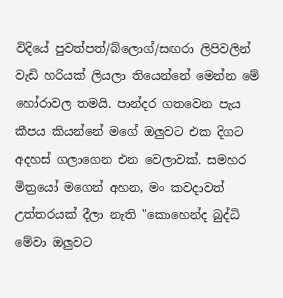විදියේ පුවත්පත්/බ්ලොග්/සඟරා ලිපිවලින් වැඩි හරියක් ලියලා තියෙන්නේ මෙන්න මේ හෝරාවල තමයි. පාන්දර ගතවෙන පැය කීපය කියන්නේ මගේ ඔලුවට එක දිගට අදහස් ගලාගෙන එන වෙලාවක්. සමහර මිත්‍රයෝ මගෙන් අහන, මං කවදාවත් උත්තරයක් දීලා නැති "කොහෙන්ද බුද්ධි මේවා ඔලුවට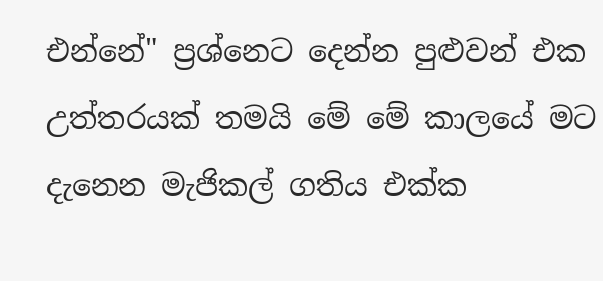එන්නේ" ප්‍රශ්නෙට දෙන්න පුළුවන් එක උත්තරයක් තමයි මේ මේ කාලයේ මට දැනෙන මැජිකල් ගතිය එක්ක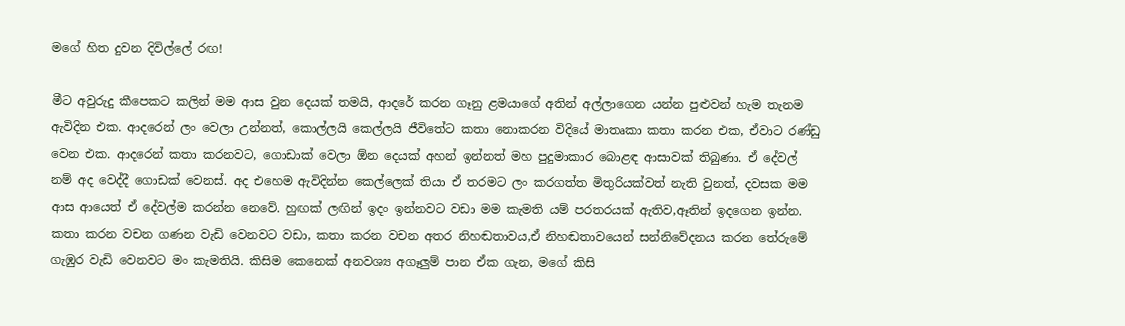මගේ හිත දුවන දිවිල්ලේ රඟ!

මීට අවුරුදු කීපෙකට කලින් මම ආස වුන දෙයක් තමයි, ආදරේ කරන ගෑනු ළමයාගේ අතින් අල්ලාගෙන යන්න පුළුවන් හැම තැනම ඇවිදින එක. ආදරෙන් ලං වෙලා උන්නත්, කොල්ලයි කෙල්ලයි ජීවිතේට කතා නොකරන විදියේ මාතෘකා කතා කරන එක, ඒවාට රණ්ඩු වෙන එක. ආදරෙන් කතා කරනවට, ගොඩාක් වෙලා ඕන දෙයක් අහන් ඉන්නත් මහ පුදුමාකාර බොළඳ ආසාවක් තිබුණා. ඒ දේවල් නම් අද වෙද්දී ගොඩක් වෙනස්. අද එහෙම ඇවිදින්න කෙල්ලෙක් තියා ඒ තරමට ලං කරගත්ත මිතුරියක්වත් නැති වුනත්, දවසක මම ආස ආයෙත් ඒ දේවල්ම කරන්න නෙවේ. හුඟක් ලඟින් ඉදං ඉන්නවට වඩා මම කැමති යම් පරතරයක් ඇතිව,ඈතින් ඉදගෙන ඉන්න. කතා කරන වචන ගණන වැඩි වෙනවට වඩා, කතා කරන වචන අතර නිහඬතාවය,ඒ නිහඬතාවයෙන් සන්නිවේදනය කරන තේරුමේ ගැඹුර වැඩි වෙනවට මං කැමතියි. කිසිම කෙනෙක් අනවශ්‍ය අගෑලුම් පාන ඒක ගැන, මගේ කිසි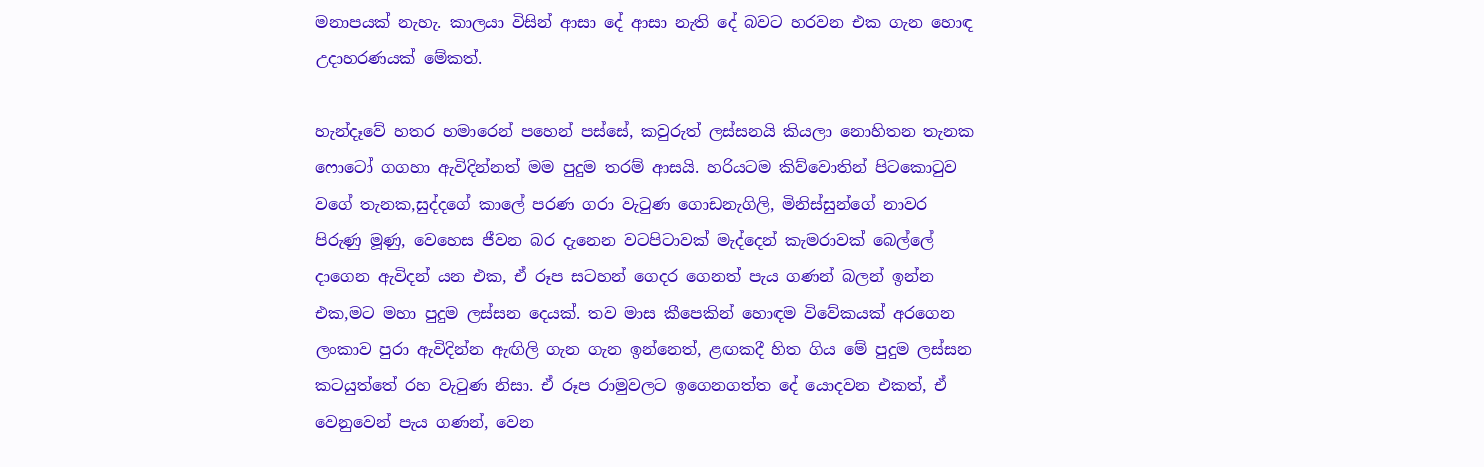මනාපයක් නැහැ. කාලයා විසින් ආසා දේ ආසා නැති දේ බවට හරවන එක ගැන හොඳ උදාහරණයක් මේකත්.

හැන්දෑවේ හතර හමාරෙන් පහෙන් පස්සේ, කවුරුත් ලස්සනයි කියලා නොහිතන තැනක ෆොටෝ ගගහා ඇවිදින්නත් මම පුදුම තරම් ආසයි. හරියටම කිව්වොතින් පිටකොටුව වගේ තැනක,සුද්දගේ කාලේ පරණ ගරා වැටුණ ගොඩනැගිලි, මිනිස්සුන්ගේ නාවර පිරුණු මූණු, වෙහෙස ජීවන බර දැනෙන වටපිටාවක් මැද්දෙන් කැමරාවක් බෙල්ලේ දාගෙන ඇවිදන් යන එක, ඒ රූප සටහන් ගෙදර ගෙනත් පැය ගණන් බලන් ඉන්න එක,මට මහා පුදුම ලස්සන දෙයක්. තව මාස කීපෙකින් හොඳම විවේකයක් අරගෙන ලංකාව පුරා ඇවිදින්න ඇඟිලි ගැන ගැන ඉන්නෙත්, ළඟකදී හිත ගිය මේ පුදුම ලස්සන කටයුත්තේ රහ වැටුණ නිසා. ඒ රූප රාමුවලට ඉගෙනගත්ත දේ යොදවන එකත්, ඒ වෙනුවෙන් පැය ගණන්, වෙන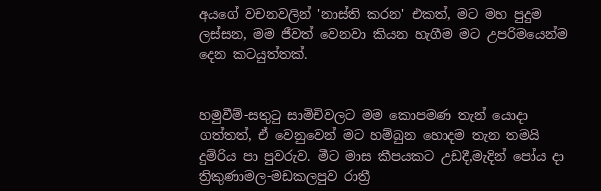අයගේ වචනවලින් 'නාස්ති කරන' එකත්, මට මහ පුදුම ලස්සන, මම ජීවත් වෙනවා කියන හැගීම මට උපරිමයෙන්ම දෙන කටයුත්තක්.


හමුවීම්-සතුටු සාමිචිවලට මම කොපමණ තැන් යොදා ගත්තත්, ඒ වෙනුවෙන් මට හම්බුන හොදම තැන තමයි දුම්රිය පා පුවරුව. මීට මාස කීපයකට උඩදී,මැදින් පෝය දා ත්‍රිකුණාමල-මඩකලපුව රාත්‍රී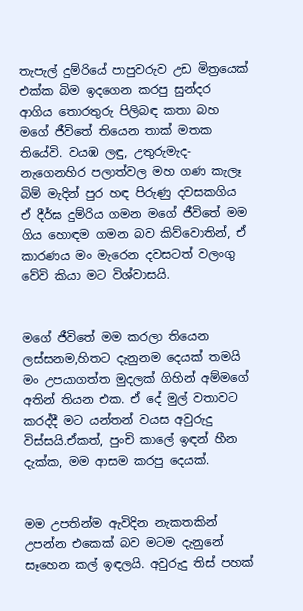තැපැල් දුම්රියේ පාපුවරුව උඩ මිත්‍රයෙක් එක්ක බිම ඉදගෙන කරපු සුන්දර ආගිය තොරතුරු පිලිබඳ කතා බහ මගේ ජීවිතේ තියෙන තාක් මතක තියේවි. වයඹ ලඳු, උතුරුමැද-නැගෙනහිර පලාත්වල මහ ගණ කැලෑ බිම් මැදින් පුර හඳ පිරුණු දවසකගිය ඒ දීර්ඝ දුම්රිය ගමන මගේ ජීවිතේ මම ගිය හොඳම ගමන බව කිව්වොතින්, ඒ කාරණය මං මැරෙන දවසටත් වලංගු වේවි කියා මට විශ්වාසයි.


මගේ ජීවිතේ මම කරලා තියෙන ලස්සනම,හිතට දැනුනම දෙයක් තමයි මං උපයාගත්ත මුදලක් ගිහින් අම්මගේ අතින් තියන එක. ඒ දේ මුල් වතාවට කරද්දී මට යන්තන් වයස අවුරුදු විස්සයි.ඒකත්, පුංචි කාලේ ඉඳන් හීන දැක්ක, මම ආසම කරපු දෙයක්.


මම උපතින්ම ඇවිදින නැකතකින් උපන්න එකෙක් බව මටම දැනුනේ සෑහෙන කල් ඉඳලයි. අවුරුදු තිස් පහක්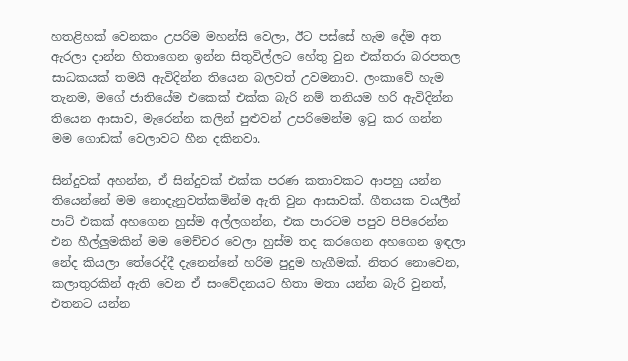හතළිහක් වෙනකං උපරිම මහන්සි වෙලා, ඊට පස්සේ හැම දේම අත ඇරලා දාන්න හිතාගෙන ඉන්න සිතුවිල්ලට හේතු වුන එක්තරා බරපතල සාධකයක් තමයි ඇවිදින්න තියෙන බලවත් උවමනාව. ලංකාවේ හැම තැනම, මගේ ජාතියේම එකෙක් එක්ක බැරි නම් තනියම හරි ඇවිදින්න තියෙන ආසාව, මැරෙන්න කලින් පුළුවන් උපරිමෙන්ම ඉටු කර ගන්න මම ගොඩක් වෙලාවට හීන දකිනවා.

සින්දුවක් අහන්න, ඒ සින්දුවක් එක්ක පරණ කතාවකට ආපහු යන්න තියෙන්නේ මම නොදැනුවත්කමින්ම ඇති වුන ආසාවක්. ගීතයක වයලීන් පාට් එකක් අහගෙන හුස්ම අල්ලගන්න, එක පාරටම පපුව පිපිරෙන්න එන හීල්ලුමකින් මම මෙච්චර වෙලා හුස්ම තද කරගෙන අහගෙන ඉඳලා නේද කියලා තේරෙද්දී දැනෙන්නේ හරිම පුදුම හැගීමක්. නිතර නොවෙන, කලාතුරකින් ඇති වෙන ඒ සංවේදනයට හිතා මතා යන්න බැරි වුනත්, එතනට යන්න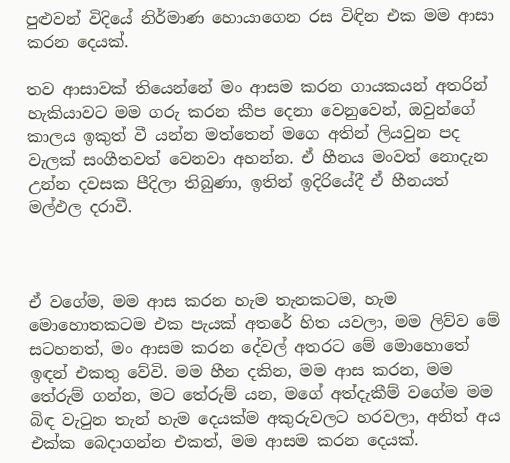පුළුවන් විදියේ නිර්මාණ හොයාගෙන රස විඳින එක මම ආසා කරන දෙයක්.

තව ආසාවක් තියෙන්නේ මං ආසම කරන ගායකයන් අතරින් හැකියාවට මම ගරු කරන කීප දෙනා වෙනුවෙන්, ඔවුන්ගේ කාලය ඉකුත් වී යන්න මත්තෙන් මගෙ අතින් ලියවුන පද වැලක් සංගීතවත් වෙනවා අහන්න. ඒ හීනය මංවත් නොදැන උන්න දවසක පීදිලා තිබුණා, ඉතින් ඉදිරියේදී ඒ හීනයත් මල්ඵල දරාවී.



ඒ වගේම, මම ආස කරන හැම තැනකටම, හැම මොහොතකටම එක පැයක් අතරේ හිත යවලා, මම ලිව්ව මේ සටහනත්, මං ආසම කරන දේවල් අතරට මේ මොහොතේ ඉඳන් එකතු වේවි. මම හීන දකින, මම ආස කරන, මම තේරුම් ගන්න, මට තේරුම් යන, මගේ අත්දැකීම් වගේම මම බිඳ වැටුන තැන් හැම දෙයක්ම අකුරුවලට හරවලා, අනිත් අය එක්ක බෙදාගන්න එකත්, මම ආසම කරන දෙයක්.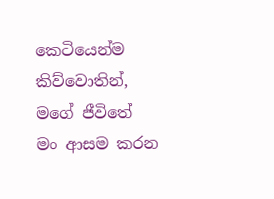කෙටියෙන්ම කිව්වොතින්, මගේ ජීවිතේ මං ආසම කරන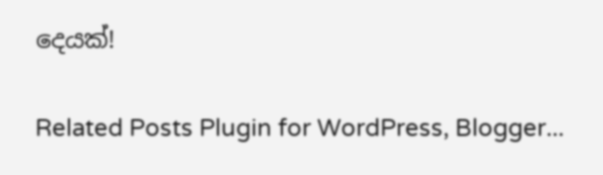දෙයක්!

Related Posts Plugin for WordPress, Blogger...